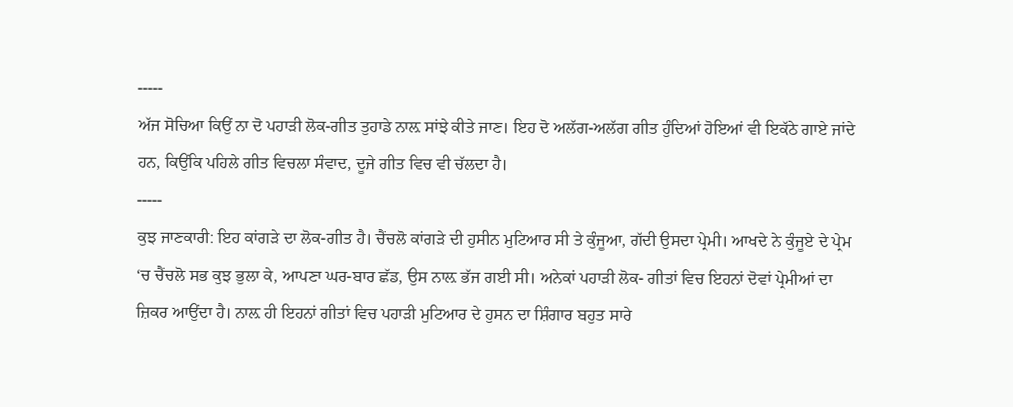-----
ਅੱਜ ਸੋਚਿਆ ਕਿਉਂ ਨਾ ਦੋ ਪਹਾੜੀ ਲੋਕ-ਗੀਤ ਤੁਹਾਡੇ ਨਾਲ਼ ਸਾਂਝੇ ਕੀਤੇ ਜਾਣ। ਇਹ ਦੋ ਅਲੱਗ-ਅਲੱਗ ਗੀਤ ਹੁੰਦਿਆਂ ਹੋਇਆਂ ਵੀ ਇਕੱਠੇ ਗਾਏ ਜਾਂਦੇ ਹਨ, ਕਿਉਂਕਿ ਪਹਿਲੇ ਗੀਤ ਵਿਚਲਾ ਸੰਵਾਦ, ਦੂਜੇ ਗੀਤ ਵਿਚ ਵੀ ਚੱਲਦਾ ਹੈ।
-----
ਕੁਝ ਜਾਣਕਾਰੀ: ਇਹ ਕਾਂਗੜੇ ਦਾ ਲੋਕ-ਗੀਤ ਹੈ। ਚੈਂਚਲੋ ਕਾਂਗੜੇ ਦੀ ਹੁਸੀਨ ਮੁਟਿਆਰ ਸੀ ਤੇ ਕੁੰਜੂਆ, ਗੱਦੀ ਉਸਦਾ ਪ੍ਰੇਮੀ। ਆਖਦੇ ਨੇ ਕੁੰਜੂਏ ਦੇ ਪ੍ਰੇਮ ‘ਚ ਚੈਂਚਲੋ ਸਭ ਕੁਝ ਭੁਲਾ ਕੇ, ਆਪਣਾ ਘਰ-ਬਾਰ ਛੱਡ, ਉਸ ਨਾਲ਼ ਭੱਜ ਗਈ ਸੀ। ਅਨੇਕਾਂ ਪਹਾੜੀ ਲੋਕ- ਗੀਤਾਂ ਵਿਚ ਇਹਨਾਂ ਦੋਵਾਂ ਪ੍ਰੇਮੀਆਂ ਦਾ ਜ਼ਿਕਰ ਆਉਂਦਾ ਹੈ। ਨਾਲ਼ ਹੀ ਇਹਨਾਂ ਗੀਤਾਂ ਵਿਚ ਪਹਾੜੀ ਮੁਟਿਆਰ ਦੇ ਹੁਸਨ ਦਾ ਸ਼ਿੰਗਾਰ ਬਹੁਤ ਸਾਰੇ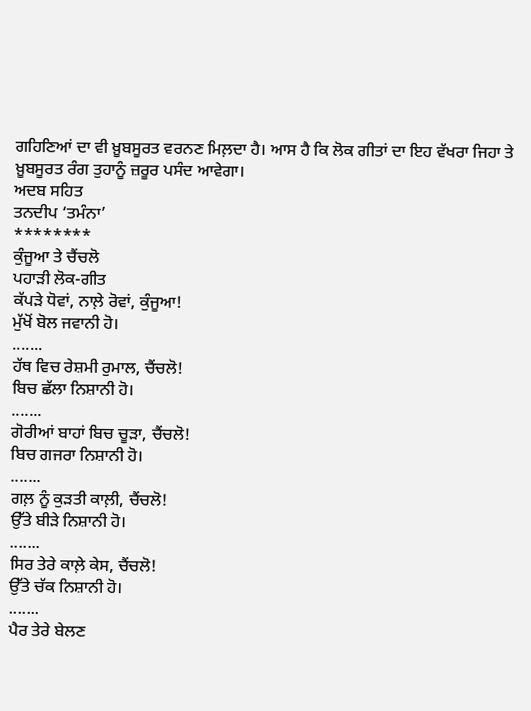ਗਹਿਣਿਆਂ ਦਾ ਵੀ ਖ਼ੂਬਸੂਰਤ ਵਰਨਣ ਮਿਲ਼ਦਾ ਹੈ। ਆਸ ਹੈ ਕਿ ਲੋਕ ਗੀਤਾਂ ਦਾ ਇਹ ਵੱਖਰਾ ਜਿਹਾ ਤੇ ਖ਼ੂਬਸੂਰਤ ਰੰਗ ਤੁਹਾਨੂੰ ਜ਼ਰੂਰ ਪਸੰਦ ਆਵੇਗਾ।
ਅਦਬ ਸਹਿਤ
ਤਨਦੀਪ ‘ਤਮੰਨਾ’
********
ਕੁੰਜੂਆ ਤੇ ਚੈਂਚਲੋ
ਪਹਾੜੀ ਲੋਕ-ਗੀਤ
ਕੱਪੜੇ ਧੋਵਾਂ, ਨਾਲ਼ੇ ਰੋਵਾਂ, ਕੁੰਜੂਆ!
ਮੁੱਖੋਂ ਬੋਲ ਜਵਾਨੀ ਹੋ।
.......
ਹੱਥ ਵਿਚ ਰੇਸ਼ਮੀ ਰੁਮਾਲ, ਚੈਂਚਲੋ!
ਬਿਚ ਛੱਲਾ ਨਿਸ਼ਾਨੀ ਹੋ।
.......
ਗੋਰੀਆਂ ਬਾਹਾਂ ਬਿਚ ਚੂੜਾ, ਚੈਂਚਲੋ!
ਬਿਚ ਗਜਰਾ ਨਿਸ਼ਾਨੀ ਹੋ।
.......
ਗਲ਼ ਨੂੰ ਕੁੜਤੀ ਕਾਲ਼ੀ, ਚੈਂਚਲੋ!
ਉੱਤੇ ਬੀੜੇ ਨਿਸ਼ਾਨੀ ਹੋ।
.......
ਸਿਰ ਤੇਰੇ ਕਾਲ਼ੇ ਕੇਸ, ਚੈਂਚਲੋ!
ਉੱਤੇ ਚੱਕ ਨਿਸ਼ਾਨੀ ਹੋ।
.......
ਪੈਰ ਤੇਰੇ ਬੇਲਣ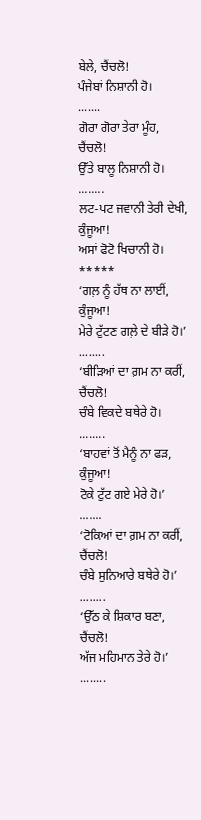ਬੇਲੇ, ਚੈਂਚਲੋ!
ਪੰਜੇਬਾਂ ਨਿਸ਼ਾਨੀ ਹੋ।
.......
ਗੋਰਾ ਗੋਰਾ ਤੇਰਾ ਮੂੰਹ, ਚੈਂਚਲੋ!
ਉੱਤੇ ਬਾਲੂ ਨਿਸ਼ਾਨੀ ਹੋ।
........
ਲਟ-ਪਟ ਜਵਾਨੀ ਤੇਰੀ ਦੇਖੀ, ਕੁੰਜੂਆ!
ਅਸਾਂ ਫੋਟੋ ਖਿਚਾਨੀ ਹੋ।
*****
‘ਗਲ਼ ਨੂੰ ਹੱਥ ਨਾ ਲਾਈਂ, ਕੁੰਜੂਆ!
ਮੇਰੇ ਟੁੱਟਣ ਗਲ਼ੇ ਦੇ ਬੀੜੇ ਹੋ।’
........
‘ਬੀੜਿਆਂ ਦਾ ਗ਼ਮ ਨਾ ਕਰੀਂ, ਚੈਂਚਲੋ!
ਚੰਬੇ ਵਿਕਦੇ ਬਥੇਰੇ ਹੋ।
........
‘ਬਾਹਵਾਂ ਤੋਂ ਮੈਨੂੰ ਨਾ ਫੜ, ਕੁੰਜੂਆ!
ਟੋਕੇ ਟੁੱਟ ਗਏ ਮੇਰੇ ਹੋ।’
.......
‘ਟੋਕਿਆਂ ਦਾ ਗ਼ਮ ਨਾ ਕਰੀਂ, ਚੈਂਚਲੋ!
ਚੰਬੇ ਸੁਨਿਆਰੇ ਬਥੇਰੇ ਹੋ।’
........
‘ਉੱਠ ਕੇ ਸ਼ਿਕਾਰ ਬਣਾ, ਚੈਂਚਲੋ!
ਅੱਜ ਮਹਿਮਾਨ ਤੇਰੇ ਹੋ।’
........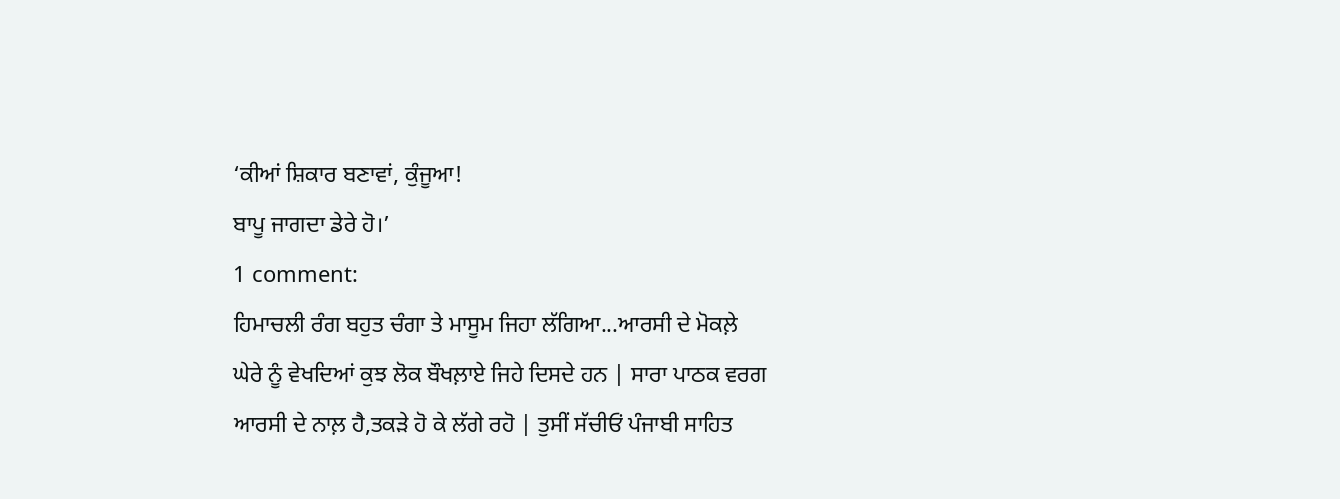‘ਕੀਆਂ ਸ਼ਿਕਾਰ ਬਣਾਵਾਂ, ਕੁੰਜੂਆ!
ਬਾਪੂ ਜਾਗਦਾ ਡੇਰੇ ਹੋ।’
1 comment:
ਹਿਮਾਚਲੀ ਰੰਗ ਬਹੁਤ ਚੰਗਾ ਤੇ ਮਾਸੂਮ ਜਿਹਾ ਲੱਗਿਆ...ਆਰਸੀ ਦੇ ਮੋਕਲ਼ੇ ਘੇਰੇ ਨੂੰ ਵੇਖਦਿਆਂ ਕੁਝ ਲੋਕ ਬੌਖਲ਼ਾਏ ਜਿਹੇ ਦਿਸਦੇ ਹਨ | ਸਾਰਾ ਪਾਠਕ ਵਰਗ ਆਰਸੀ ਦੇ ਨਾਲ਼ ਹੈ,ਤਕੜੇ ਹੋ ਕੇ ਲੱਗੇ ਰਹੋ | ਤੁਸੀਂ ਸੱਚੀਓਂ ਪੰਜਾਬੀ ਸਾਹਿਤ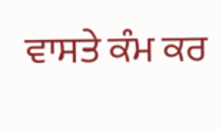ਵਾਸਤੇ ਕੰਮ ਕਰ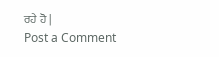ਰਹੇ ਹੋ |
Post a Comment